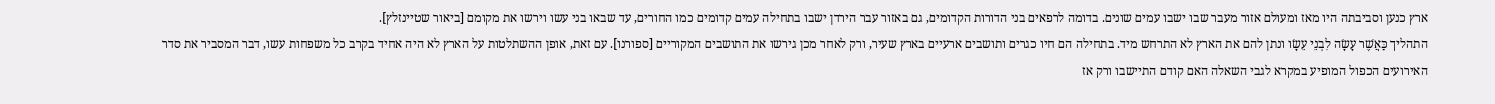ארץ כנען וסביבתה היו מאז ומעולם אזור מעבר שבו ישבו עמים שונים. בדומה לרפאים בני הדורות הקדומים, גם באזור עבר הירדן ישבו בתחילה עמים קדומים כמו החורים, עד שבאו בני עשו וירשו את מקומם [ביאור שטיינזלץ].
התהליך כַּאֲשֶׁר עָשָׂה לִבְנֵי עֵשָׂו ונתן להם את הארץ לא התרחש מיד. בתחילה הם חיו כגרים ותושבים ארעיים בארץ שעיר, ורק לאחר מכן גירשו את התושבים המקוריים [ספורנו]. עם זאת, אופן ההשתלטות על הארץ לא היה אחיד בקרב כל משפחות עשו, דבר המסביר את סדר האירועים הכפול המופיע במקרא לגבי השאלה האם קודם התיישבו ורק אז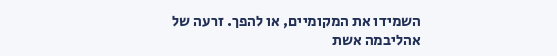השמידו את המקומיים, או להפך. זרעה של אהליבמה אשת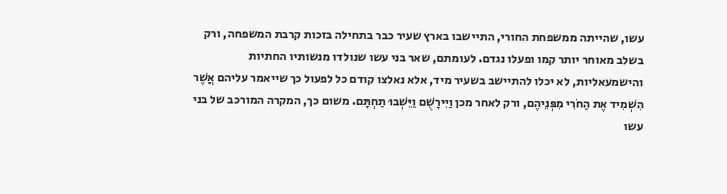עשו, שהייתה ממשפחת החורי, התיישבו בארץ שעיר כבר בתחילה בזכות קרבת המשפחה, ורק בשלב מאוחר יותר קמו ופעלו נגדם. לעומתם, שאר בני עשו שנולדו מנשותיו החתיות והישמעאליות, לא יכלו להתיישב בשעיר מיד, אלא נאלצו קודם כל לפעול כך שייאמר עליהם אֲשֶׁר הִשְׁמִיד אֶת הַחֹרִי מִפְּנֵיהֶם, ורק לאחר מכן וַיִּירָשֻׁם וַיֵּשְׁבוּ תַחְתָּם. משום כך, המקרה המורכב של בני עשו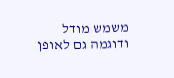משמש מודל ודוגמה גם לאופן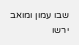שבו עמון ומואב ירשו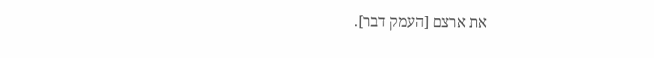את ארצם [העמק דבר].